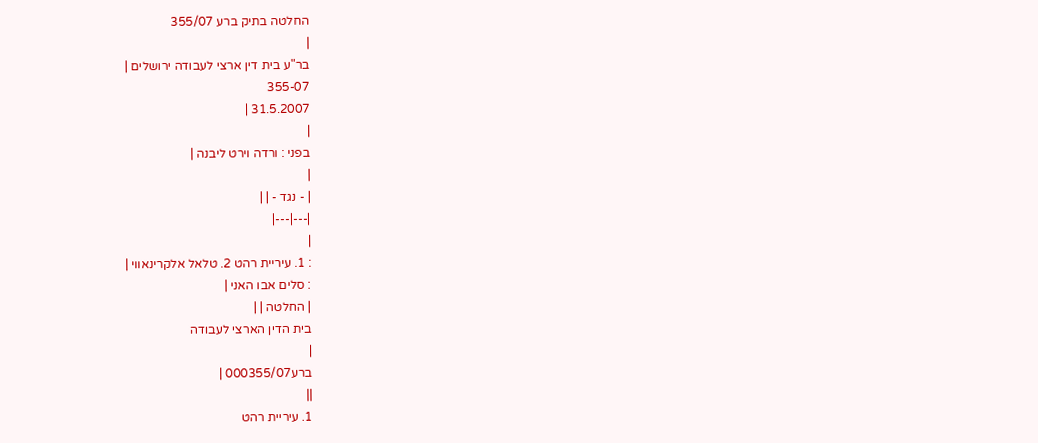החלטה בתיק ברע 355/07
|
בר"ע בית דין ארצי לעבודה ירושלים |
355-07
31.5.2007 |
|
בפני : ורדה וירט ליבנה |
|
| - נגד - | |
|---|---|
|
: 1. עיריית רהט 2. טלאל אלקרינאווי |
: סלים אבו האני |
| החלטה | |
בית הדין הארצי לעבודה
|
ברע000355/07 |
||
1. עיריית רהט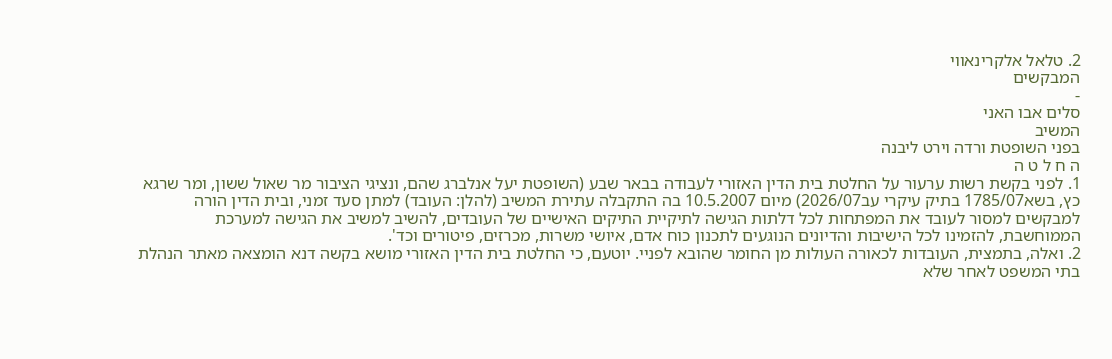2. טלאל אלקרינאווי
המבקשים
-
סלים אבו האני
המשיב
בפני השופטת ורדה וירט ליבנה
ה ח ל ט ה
1. לפני בקשת רשות ערעור על החלטת בית הדין האזורי לעבודה בבאר שבע (השופטת יעל אנלברג שהם, ונציגי הציבור מר שאול ששון, ומר שרגא כץ, בשא1785/07 בתיק עיקרי עב2026/07) מיום 10.5.2007 בה התקבלה עתירת המשיב (להלן: העובד) למתן סעד זמני, ובית הדין הורה למבקשים למסור לעובד את המפתחות לכל דלתות הגישה לתיקיית התיקים האישיים של העובדים, להשיב למשיב את הגישה למערכת הממוחשבת, להזמינו לכל הישיבות והדיונים הנוגעים לתכנון כוח אדם, איושי משרות, מכרזים, פיטורים וכד'.
2. ואלה, בתמצית, העובדות לכאורה העולות מן החומר שהובא לפניי. יוטעם, כי החלטת בית הדין האזורי מושא בקשה דנא הומצאה מאתר הנהלת בתי המשפט לאחר שלא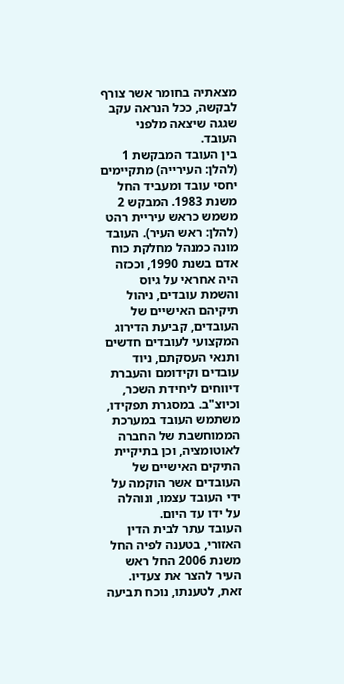מצאתיה בחומר אשר צורף לבקשה, ככל הנראה עקב שגגה שיצאה מלפני העובד.
בין העובד המבקשת 1 (להלן: העירייה) מתקיימים יחסי עובד ומעביד החל משנת 1983. המבקש 2 משמש כראש עיריית רהט (להלן: ראש העיר). העובד מונה כמנהל מחלקת כוח אדם בשנת 1990, וככזה היה אחראי על גיוס והשמת עובדים, ניהול תיקיהם האישיים של העובדים, קביעת הדירוג המקצועי לעובדים חדשים ותנאי העסקתם, ניוד עובדים וקידומם והעברת דיווחים ליחידת השכר, וכיוצ"ב. במסגרת תפקידו, משתמש העובד במערכת הממוחשבת של החברה לאוטומציה, וכן בתיקיית התיקים האישיים של העובדים אשר הוקמה על ידי העובד עצמו, ונוהלה על ידו עד היום.
העובד עתר לבית הדין האזורי, בטענה לפיה החל משנת 2006 החל ראש העיר להצר את צעדיו. זאת, לטענתו, נוכח תביעה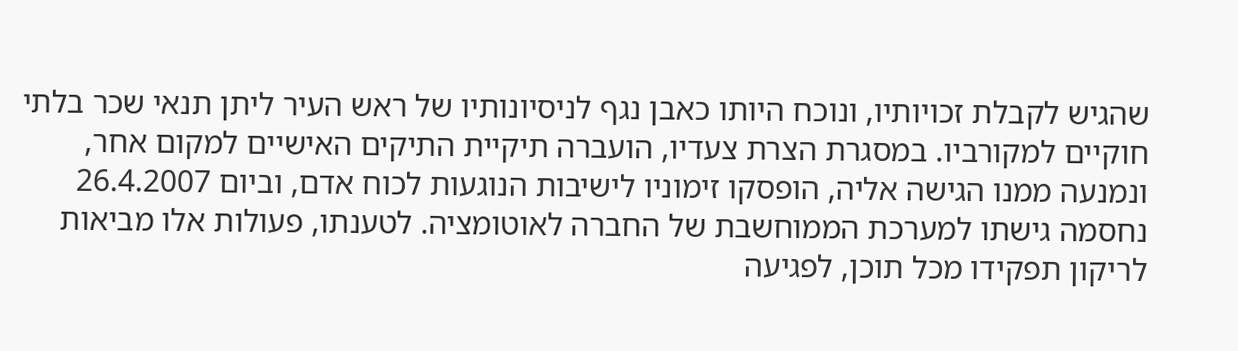שהגיש לקבלת זכויותיו, ונוכח היותו כאבן נגף לניסיונותיו של ראש העיר ליתן תנאי שכר בלתי חוקיים למקורביו. במסגרת הצרת צעדיו, הועברה תיקיית התיקים האישיים למקום אחר, ונמנעה ממנו הגישה אליה, הופסקו זימוניו לישיבות הנוגעות לכוח אדם, וביום 26.4.2007 נחסמה גישתו למערכת הממוחשבת של החברה לאוטומציה. לטענתו, פעולות אלו מביאות לריקון תפקידו מכל תוכן, לפגיעה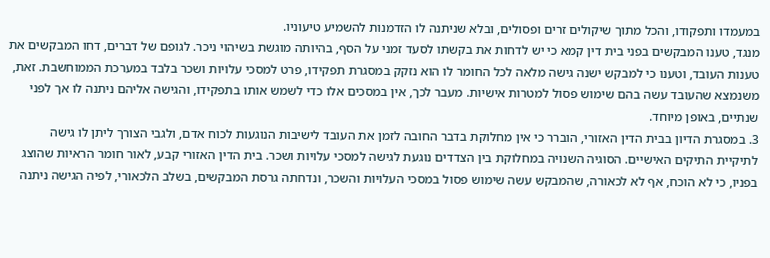במעמדו ותפקודו, והכל מתוך שיקולים זרים ופסולים, ובלא שניתנה לו הזדמנות להשמיע טיעוניו.
מנגד, טענו המבקשים בפני בית דין קמא כי יש לדחות את בקשתו לסעד זמני על הסף, בהיותה מוגשת בשיהוי ניכר. לגופם של דברים, דחו המבקשים את טענות העובד, וטענו כי למבקש ישנה גישה מלאה לכל החומר לו הוא נזקק במסגרת תפקידו, פרט למסכי עלויות ושכר בלבד במערכת הממוחשבת. זאת, משנמצא שהעובד עשה בהם שימוש פסול למטרות אישיות. מעבר לכך, אין במסכים אלו כדי לשמש אותו בתפקידו, והגישה אליהם ניתנה לו אך לפני שנתיים, באופן מיוחד.
3. במסגרת הדיון בבית הדין האזורי, הוברר כי אין מחלוקת בדבר החובה לזמן את העובד לישיבות הנוגעות לכוח אדם, ולגבי הצורך ליתן לו גישה לתיקיית התיקים האישיים. הסוגיה השנויה במחלוקת בין הצדדים נוגעת לגישה למסכי עלויות ושכר. בית הדין האזורי קבע, לאור חומר הראיות שהוצג בפניו, כי לא הוכח, אף לא לכאורה, שהמבקש עשה שימוש פסול במסכי העלויות והשכר, ונדחתה גרסת המבקשים, בשלב הלכאורי, לפיה הגישה ניתנה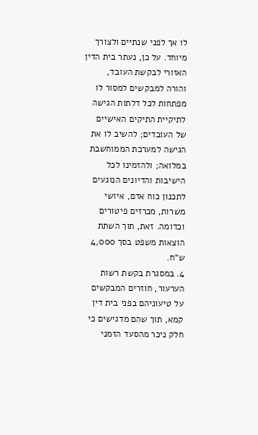לו אך לפני שנתיים ולצורך מיוחד. על כן, נעתר בית הדין האזורי לבקשת העובד, והורה למבקשים למסור לו מפתחות לכל דלתות הגישה לתיקיית התיקים האישיים של העובדים; להשיב לו את הגישה למערכת הממוחשבת במלואה; ולהזמינו לכל הישיבות והדיונים הנוגעים לתכנון כוח אדם, איושי משרות, מכרזים פיטורים וכדומה. זאת, תוך השתת הוצאות משפט בסך 4,000 ש"ח.
4. במסגרת בקשת רשות הערעור, חוזרים המבקשים על טיעוניהם בפני בית דין קמא, תוך שהם מדגישים כי חלק ניכר מהסעד הזמני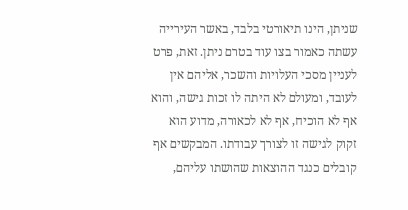שניתן, הינו תיאורטי בלבד, באשר העירייה עשתה כאמור בצו עוד בטרם ניתן. זאת, פרט לעניין מסכי העלויות והשכר, אליהם אין לעובד, ומעולם לא היתה לו זכות גישה, והוא אף לא הוכיח, אף לא לכאורה, מדוע הוא זקוק לגישה זו לצורך עבודתו. המבקשים אף קובלים כנגד ההוצאות שהושתו עליהם,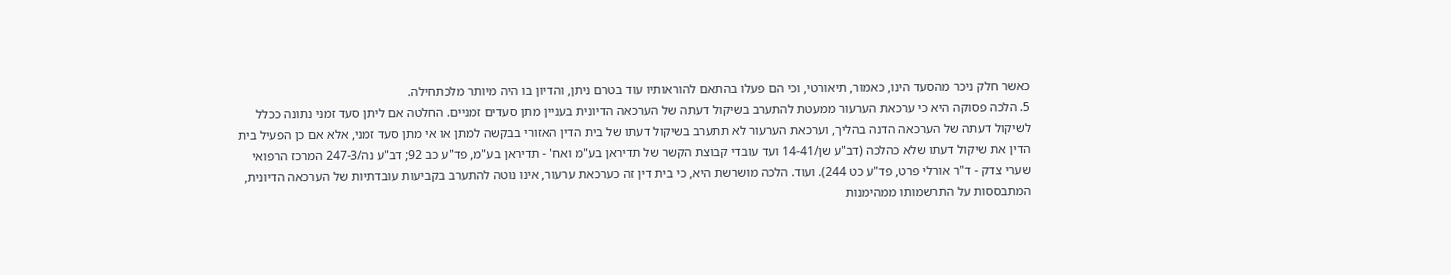כאשר חלק ניכר מהסעד הינו, כאמור, תיאורטי, וכי הם פעלו בהתאם להוראותיו עוד בטרם ניתן, והדיון בו היה מיותר מלכתחילה.
5. הלכה פסוקה היא כי ערכאת הערעור ממעטת להתערב בשיקול דעתה של הערכאה הדיונית בעניין מתן סעדים זמניים. החלטה אם ליתן סעד זמני נתונה ככלל לשיקול דעתה של הערכאה הדנה בהליך, וערכאת הערעור לא תתערב בשיקול דעתו של בית הדין האזורי בבקשה למתן או אי מתן סעד זמני, אלא אם כן הפעיל בית הדין את שיקול דעתו שלא כהלכה (דב"ע שן/14-41 ועד עובדי קבוצת הקשר של תדיראן בע"מ ואח' - תדיראן בע"מ, פד"ע כב 92; דב"ע נה/247-3 המרכז הרפואי שערי צדק - ד"ר אורלי פרט, פד"ע כט 244). ועוד. הלכה מושרשת היא, כי בית דין זה כערכאת ערעור, אינו נוטה להתערב בקביעות עובדתיות של הערכאה הדיונית, המתבססות על התרשמותו ממהימנות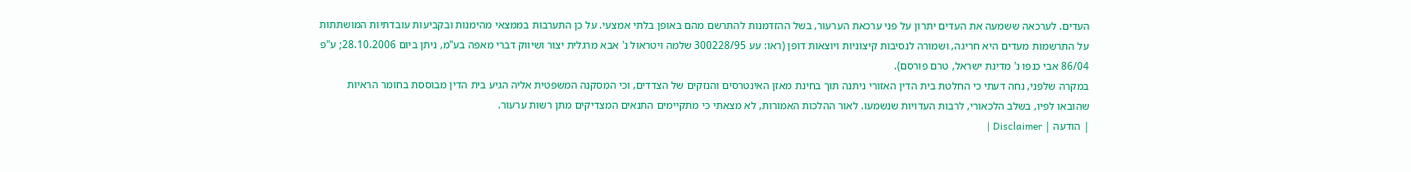העדים. לערכאה ששמעה את העדים יתרון על פני ערכאת הערעור, בשל ההזדמנות להתרשם מהם באופן בלתי אמצעי. על כן התערבות בממצאי מהימנות ובקביעות עובדתיות המושתתות על התרשמות מעדים היא חריגה, ושמורה לנסיבות קיצוניות ויוצאות דופן (ראו: עע 300228/95 שלמה ויטראול נ' אבא מרגלית יצור ושיווק דברי מאפה בע"מ, ניתן ביום 28.10.2006; ע"פ 86/04 אבי כנפו נ' מדינת ישראל, טרם פורסם).
במקרה שלפני, נחה דעתי כי החלטת בית הדין האזורי ניתנה תוך בחינת מאזן האינטרסים והנזקים של הצדדים, וכי המסקנה המשפטית אליה הגיע בית הדין מבוססת בחומר הראיות שהובאו לפיו, בשלב הלכאורי, לרבות העדויות שנשמעו. לאור ההלכות האמורות, לא מצאתי כי מתקיימים התנאים המצדיקים מתן רשות ערעור.
| הודעה | Disclaimer |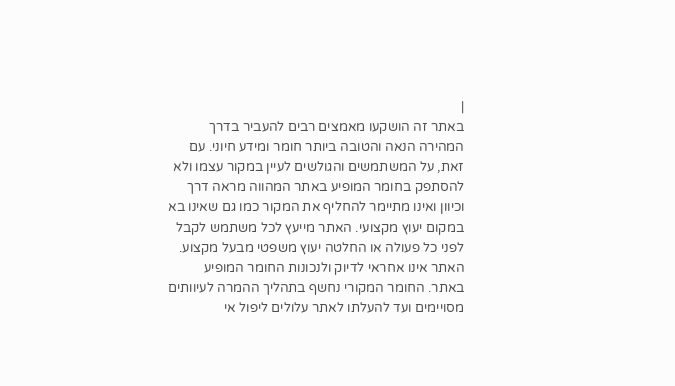|
באתר זה הושקעו מאמצים רבים להעביר בדרך המהירה הנאה והטובה ביותר חומר ומידע חיוני. עם זאת, על המשתמשים והגולשים לעיין במקור עצמו ולא להסתפק בחומר המופיע באתר המהווה מראה דרך וכיוון ואינו מתיימר להחליף את המקור כמו גם שאינו בא במקום יעוץ מקצועי. האתר מייעץ לכל משתמש לקבל לפני כל פעולה או החלטה יעוץ משפטי מבעל מקצוע. האתר אינו אחראי לדיוק ולנכונות החומר המופיע באתר. החומר המקורי נחשף בתהליך ההמרה לעיוותים מסויימים ועד להעלתו לאתר עלולים ליפול אי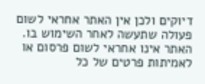דיוקים ולכן אין האתר אחראי לשום פעולה שתעשה לאחר השימוש בו. האתר אינו אחראי לשום פרסום או לאמיתות פרטים של כל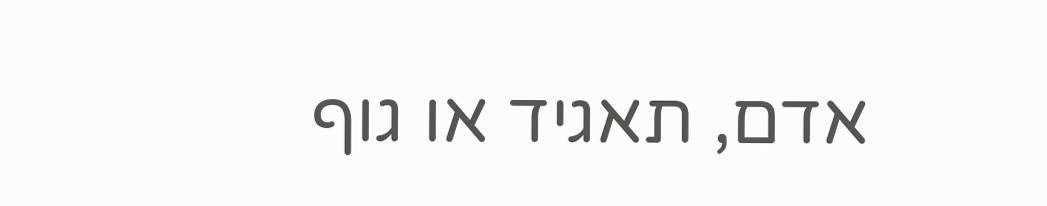אדם, תאגיד או גוף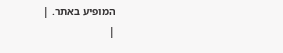המופיע באתר. |
|